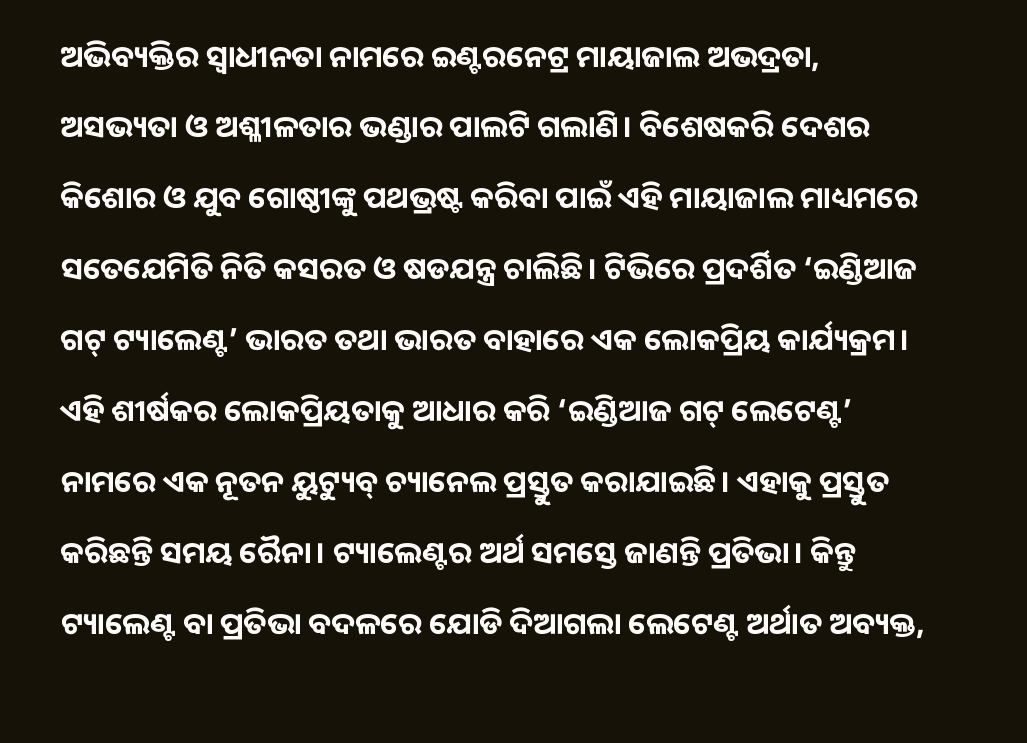ଅଭିବ୍ୟକ୍ତିର ସ୍ବାଧୀନତା ନାମରେ ଇଣ୍ଟରନେଟ୍ର ମାୟାଜାଲ ଅଭଦ୍ରତା, ଅସଭ୍ୟତା ଓ ଅଶ୍ଳୀଳତାର ଭଣ୍ଡାର ପାଲଟି ଗଲାଣି। ବିଶେଷକରି ଦେଶର କିଶୋର ଓ ଯୁବ ଗୋଷ୍ଠୀଙ୍କୁ ପଥଭ୍ରଷ୍ଟ କରିବା ପାଇଁ ଏହି ମାୟାଜାଲ ମାଧ୍ୟମରେ ସତେଯେମିତି ନିତି କସରତ ଓ ଷଡଯନ୍ତ୍ର ଚାଲିଛି। ଟିଭିରେ ପ୍ରଦର୍ଶିତ ‘ଇଣ୍ଡିଆଜ ଗଟ୍ ଟ୍ୟାଲେଣ୍ଟ’ ଭାରତ ତଥା ଭାରତ ବାହାରେ ଏକ ଲୋକପ୍ରିୟ କାର୍ଯ୍ୟକ୍ରମ। ଏହି ଶୀର୍ଷକର ଲୋକପ୍ରିୟତାକୁ ଆଧାର କରି ‘ଇଣ୍ଡିଆଜ ଗଟ୍ ଲେଟେଣ୍ଟ’ ନାମରେ ଏକ ନୂତନ ୟୁଟ୍ୟୁବ୍ ଚ୍ୟାନେଲ ପ୍ରସ୍ତୁତ କରାଯାଇଛି। ଏହାକୁ ପ୍ରସ୍ତୁତ କରିଛନ୍ତି ସମୟ ରୈନା। ଟ୍ୟାଲେଣ୍ଟର ଅର୍ଥ ସମସ୍ତେ ଜାଣନ୍ତି ପ୍ରତିଭା। କିନ୍ତୁ ଟ୍ୟାଲେଣ୍ଟ ବା ପ୍ରତିଭା ବଦଳରେ ଯୋଡି ଦିଆଗଲା ଲେଟେଣ୍ଟ ଅର୍ଥାତ ଅବ୍ୟକ୍ତ,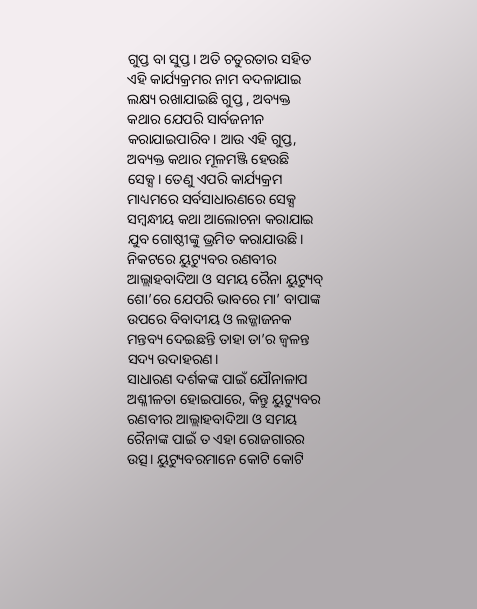ଗୁପ୍ତ ବା ସୁପ୍ତ। ଅତି ଚତୁରତାର ସହିତ ଏହି କାର୍ଯ୍ୟକ୍ରମର ନାମ ବଦଳାଯାଇ ଲକ୍ଷ୍ୟ ରଖାଯାଇଛି ଗୁପ୍ତ , ଅବ୍ୟକ୍ତ କଥାର ଯେପରି ସାର୍ବଜନୀନ କରାଯାଇପାରିବ। ଆଉ ଏହି ଗୁପ୍ତ, ଅବ୍ୟକ୍ତ କଥାର ମୂଳମଞ୍ଜି ହେଉଛି ସେକ୍ସ। ତେଣୁ ଏପରି କାର୍ଯ୍ୟକ୍ରମ ମାଧ୍ୟମରେ ସର୍ବସାଧାରଣରେ ସେକ୍ସ ସମ୍ବନ୍ଧୀୟ କଥା ଆଲୋଚନା କରାଯାଇ ଯୁବ ଗୋଷ୍ଠୀଙ୍କୁ ଭ୍ରମିତ କରାଯାଉଛି। ନିକଟରେ ୟୁଟ୍ୟୁବର ରଣବୀର ଆଲ୍ଲାହବାଦିଆ ଓ ସମୟ ରୈନା ୟୁଟ୍ୟୁବ୍ ଶୋ’ରେ ଯେପରି ଭାବରେ ମା’ ବାପାଙ୍କ ଉପରେ ବିବାଦୀୟ ଓ ଲଜ୍ଜାଜନକ ମନ୍ତବ୍ୟ ଦେଇଛନ୍ତି ତାହା ତା’ର ଜ୍ୱଳନ୍ତ ସଦ୍ୟ ଉଦାହରଣ।
ସାଧାରଣ ଦର୍ଶକଙ୍କ ପାଇଁ ଯୌନାଳାପ ଅଶ୍ଳୀଳତା ହୋଇପାରେ, କିନ୍ତୁ ୟୁଟ୍ୟୁବର ରଣବୀର ଆଲ୍ଲାହବାଦିଆ ଓ ସମୟ ରୈନାଙ୍କ ପାଇଁ ତ ଏହା ରୋଜଗାରର ଉତ୍ସ। ୟୁଟ୍ୟୁବରମାନେ କୋଟି କୋଟି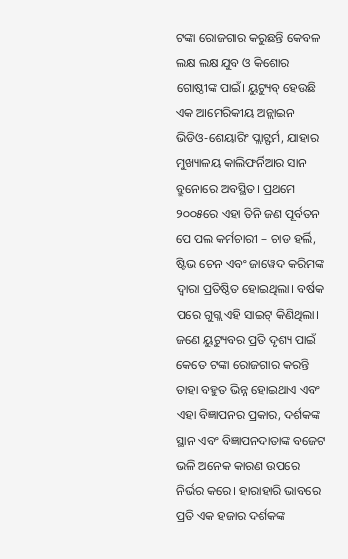ଟଙ୍କା ରୋଜଗାର କରୁଛନ୍ତି କେବଳ ଲକ୍ଷ ଲକ୍ଷ ଯୁବ ଓ କିଶୋର ଗୋଷ୍ଠୀଙ୍କ ପାଇଁ। ୟୁଟ୍ୟୁବ୍ ହେଉଛି ଏକ ଆମେରିକୀୟ ଅନ୍ଲାଇନ ଭିଡିଓ-ଶେୟାରିଂ ପ୍ଲାଟ୍ଫର୍ମ, ଯାହାର ମୁଖ୍ୟାଳୟ କାଲିଫର୍ନିଆର ସାନ ବ୍ରୁନୋରେ ଅବସ୍ଥିତ। ପ୍ରଥମେ ୨୦୦୫ରେ ଏହା ତିନି ଜଣ ପୂର୍ବତନ ପେ ପଲ କର୍ମଚାରୀ – ଚାଡ ହର୍ଲି, ଷ୍ଟିଭ ଚେନ ଏବଂ ଜାୱେଦ କରିମଙ୍କ ଦ୍ୱାରା ପ୍ରତିଷ୍ଠିତ ହୋଇଥିଲା। ବର୍ଷକ ପରେ ଗୁଗ୍ଲ ଏହି ସାଇଟ୍ କିଣିଥିଲା। ଜଣେ ୟୁଟ୍ୟୁବର ପ୍ରତି ଦୃଶ୍ୟ ପାଇଁ କେତେ ଟଙ୍କା ରୋଜଗାର କରନ୍ତି ତାହା ବହୁତ ଭିନ୍ନ ହୋଇଥାଏ ଏବଂ ଏହା ବିଜ୍ଞାପନର ପ୍ରକାର, ଦର୍ଶକଙ୍କ ସ୍ଥାନ ଏବଂ ବିଜ୍ଞାପନଦାତାଙ୍କ ବଜେଟ ଭଳି ଅନେକ କାରଣ ଉପରେ ନିର୍ଭର କରେ। ହାରାହାରି ଭାବରେ ପ୍ରତି ଏକ ହଜାର ଦର୍ଶକଙ୍କ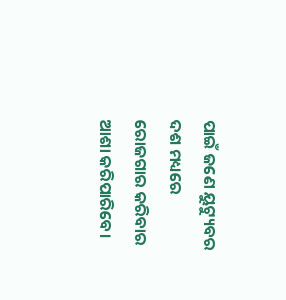ପାଇଁ ଜଣେ ୟୁଟ୍ୟୁବର ଦଶ ମଧ୍ୟରେ ରୋଜଗାର କରିବାର ଆଶା କରିପାରିବେ।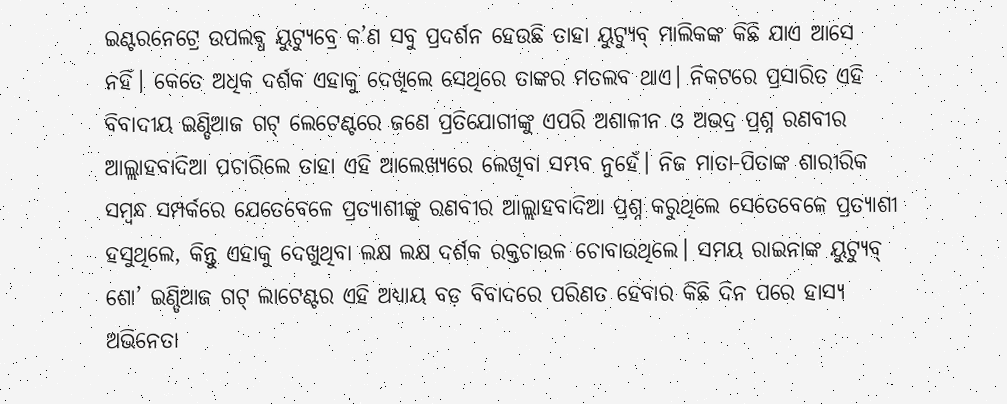ଇଣ୍ଟରନେଟ୍ରେ ଉପଲବ୍ଧ ୟୁଟ୍ୟୁବ୍ରେ କ’ଣ ସବୁ ପ୍ରଦର୍ଶନ ହେଉଛି ତାହା ୟୁଟ୍ୟୁବ୍ ମାଲିକଙ୍କ କିଛି ଯାଏ ଆସେ ନହିଁ। କେତେ ଅଧିକ ଦର୍ଶକ ଏହାକୁ ଦେଖିଲେ ସେଥିରେ ତାଙ୍କର ମତଲବ ଥାଏ। ନିକଟରେ ପ୍ରସାରିତ ଏହି ବିବାଦୀୟ ଇଣ୍ଡିଆଜ ଗଟ୍ ଲେଟେଣ୍ଟରେ ଜଣେ ପ୍ରତିଯୋଗୀଙ୍କୁ ଏପରି ଅଶାଳୀନ ଓ ଅଭଦ୍ର ପ୍ରଶ୍ନ ରଣବୀର ଆଲ୍ଲାହବାଦିଆ ପଚାରିଲେ ତାହା ଏହି ଆଲେଖ୍ୟରେ ଲେଖିବା ସମ୍ଭବ ନୁହେଁ। ନିଜ ମାତା-ପିତାଙ୍କ ଶାରୀରିକ ସମ୍ବନ୍ଧ ସମ୍ପର୍କରେ ଯେତେବେଳେ ପ୍ରତ୍ୟାଶୀଙ୍କୁ ରଣବୀର ଆଲ୍ଲାହବାଦିଆ ପ୍ରଶ୍ନ କରୁଥିଲେ ସେତେବେଳେ ପ୍ରତ୍ୟାଶୀ ହସୁଥିଲେ, କିନ୍ତୁ ଏହାକୁ ଦେଖୁଥିବା ଲକ୍ଷ ଲକ୍ଷ ଦର୍ଶକ ରକ୍ତଚାଉଳ ଚୋବାଉଥିଲେ। ସମୟ ରାଇନାଙ୍କ ୟୁଟ୍ୟୁବ୍ ଶୋ’ ଇଣ୍ଡିଆଜ ଗଟ୍ ଲାଟେଣ୍ଟର ଏହି ଅଧ୍ୟାୟ ବଡ଼ ବିବାଦରେ ପରିଣତ ହେବାର କିଛି ଦିନ ପରେ ହାସ୍ୟ ଅଭିନେତା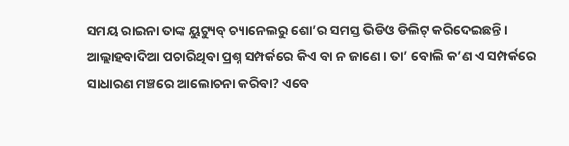ସମୟ ରାଇନା ତାଙ୍କ ୟୁଟ୍ୟୁବ୍ ଚ୍ୟାନେଲରୁ ଶୋ’ର ସମସ୍ତ ଭିଡିଓ ଡିଲିଟ୍ କରିଦେଇଛନ୍ତି। ଆଲ୍ଲାହବାଦିଆ ପଚାରିଥିବା ପ୍ରଶ୍ନ ସମ୍ପର୍କରେ କିଏ ବା ନ ଜାଣେ। ତା’ ବୋଲି କ’ଣ ଏ ସମ୍ପର୍କରେ ସାଧାରଣ ମଞ୍ଚରେ ଆଲୋଚନା କରିବା? ଏବେ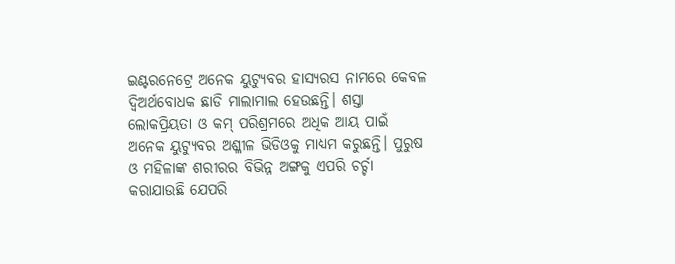ଇଣ୍ଟରନେଟ୍ରେ ଅନେକ ୟୁଟ୍ୟୁବର ହାସ୍ୟରସ ନାମରେ କେବଳ ଦ୍ବିଅର୍ଥବୋଧକ ଛାଡି ମାଲାମାଲ ହେଉଛନ୍ତି। ଶସ୍ତା ଲୋକପ୍ରିୟତା ଓ କମ୍ ପରିଶ୍ରମରେ ଅଧିକ ଆୟ ପାଇଁ ଅନେକ ୟୁଟ୍ୟୁବର ଅଶ୍ଳୀଳ ଭିଡିଓକୁ ମାଧ୍ୟମ କରୁଛନ୍ତି। ପୁରୁଷ ଓ ମହିଳାଙ୍କ ଶରୀରର ବିଭିନ୍ନ ଅଙ୍ଗକୁ ଏପରି ଚର୍ଚ୍ଚା କରାଯାଉଛି ଯେପରି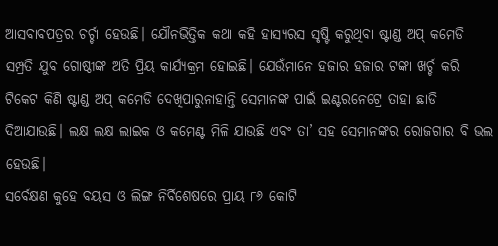ଆସବାବପତ୍ରର ଚର୍ଚ୍ଚା ହେଉଛି। ଯୌନଭିତ୍ତିକ କଥା କହି ହାସ୍ୟରସ ସୃଷ୍ଟି କରୁଥିବା ଷ୍ଟାଣ୍ଡ ଅପ୍ କମେଡି ସମ୍ପ୍ରତି ଯୁବ ଗୋଷ୍ଠୀଙ୍କ ଅତି ପ୍ରିୟ କାର୍ଯ୍ୟକ୍ରମ ହୋଇଛି। ଯେଉଁମାନେ ହଜାର ହଜାର ଟଙ୍କା ଖର୍ଚ୍ଚ କରି ଟିକେଟ କିଣି ଷ୍ଟାଣ୍ଡ ଅପ୍ କମେଡି ଦେଖିପାରୁନାହାନ୍ତି ସେମାନଙ୍କ ପାଇଁ ଇଣ୍ଟରନେଟ୍ରେ ତାହା ଛାଡି ଦିଆଯାଉଛି। ଲକ୍ଷ ଲକ୍ଷ ଲାଇକ ଓ କମେଣ୍ଟ ମିଳି ଯାଉଛି ଏବଂ ତା’ ସହ ସେମାନଙ୍କର ରୋଜଗାର ବି ଭଲ ହେଉଛି।
ସର୍ବେକ୍ଷଣ କୁହେ ବୟସ ଓ ଲିଙ୍ଗ ନିର୍ବିଶେଷରେ ପ୍ରାୟ ୮୬ କୋଟି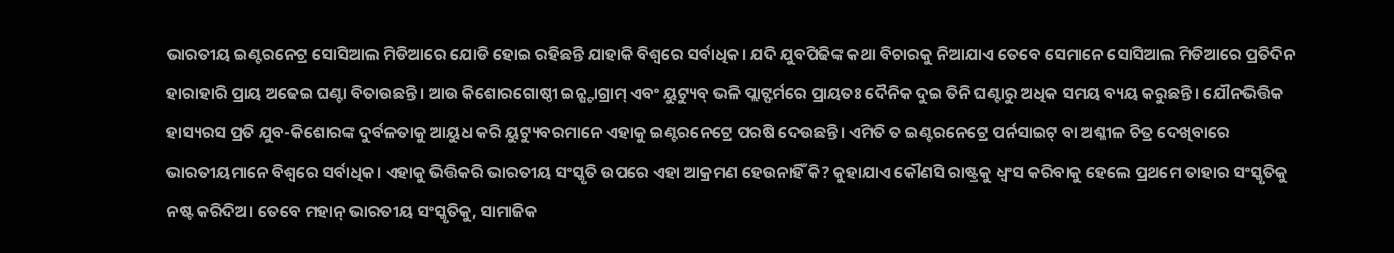ଭାରତୀୟ ଇଣ୍ଟରନେଟ୍ର ସୋସିଆଲ ମିଡିଆରେ ଯୋଡି ହୋଇ ରହିଛନ୍ତି ଯାହାକି ବିଶ୍ବରେ ସର୍ବାଧିକ। ଯଦି ଯୁବପିଢିଙ୍କ କଥା ବିଚାରକୁ ନିଆଯାଏ ତେବେ ସେମାନେ ସୋସିଆଲ ମିଡିଆରେ ପ୍ରତିଦିନ ହାରାହାରି ପ୍ରାୟ ଅଢେଇ ଘଣ୍ଟା ବିତାଉଛନ୍ତି। ଆଉ କିଶୋରଗୋଷ୍ଠୀ ଇନ୍ଷ୍ଟାଗ୍ରାମ୍ ଏବଂ ୟୁଟ୍ୟୁବ୍ ଭଳି ପ୍ଲାଟ୍ଫର୍ମରେ ପ୍ରାୟତଃ ଦୈନିକ ଦୁଇ ତିନି ଘଣ୍ଟାରୁ ଅଧିକ ସମୟ ବ୍ୟୟ କରୁଛନ୍ତି। ଯୌନଭିତ୍ତିକ ହାସ୍ୟରସ ପ୍ରତି ଯୁବ-କିଶୋରଙ୍କ ଦୁର୍ବଳତାକୁ ଆୟୁଧ କରି ୟୁଟ୍ୟୁବରମାନେ ଏହାକୁ ଇଣ୍ଟରନେଟ୍ରେ ପରଷି ଦେଉଛନ୍ତି। ଏମିତି ତ ଇଣ୍ଟରନେଟ୍ରେ ପର୍ନସାଇଟ୍ ବା ଅଶ୍ଳୀଳ ଚିତ୍ର ଦେଖିବାରେ ଭାରତୀୟମାନେ ବିଶ୍ବରେ ସର୍ବାଧିକ। ଏହାକୁ ଭିତ୍ତିକରି ଭାରତୀୟ ସଂସ୍କୃତି ଉପରେ ଏହା ଆକ୍ରମଣ ହେଉନାହିଁ କି? କୁହାଯାଏ କୌଣସି ରାଷ୍ଟ୍ରକୁ ଧ୍ବଂସ କରିବାକୁ ହେଲେ ପ୍ରଥମେ ତାହାର ସଂସ୍କୃତିକୁ ନଷ୍ଟ କରିଦିଅ। ତେବେ ମହାନ୍ ଭାରତୀୟ ସଂସ୍କୃତିକୁ, ସାମାଜିକ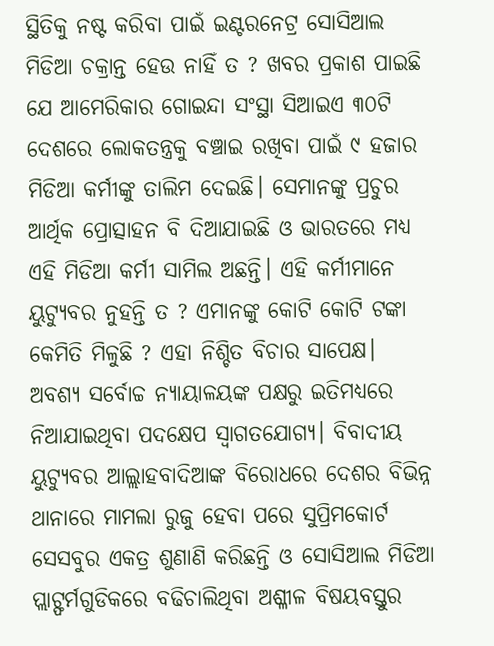ସ୍ଥିତିକୁ ନଷ୍ଟ କରିବା ପାଇଁ ଇଣ୍ଟରନେଟ୍ର ସୋସିଆଲ ମିଡିଆ ଚକ୍ରାନ୍ତ ହେଉ ନାହିଁ ତ ? ଖବର ପ୍ରକାଶ ପାଇଛି ଯେ ଆମେରିକାର ଗୋଇନ୍ଦା ସଂସ୍ଥା ସିଆଇଏ ୩୦ଟି ଦେଶରେ ଲୋକତନ୍ତ୍ରକୁ ବଞ୍ଚାଇ ରଖିବା ପାଇଁ ୯ ହଜାର ମିଡିଆ କର୍ମୀଙ୍କୁ ତାଲିମ ଦେଇଛି। ସେମାନଙ୍କୁ ପ୍ରଚୁର ଆର୍ଥିକ ପ୍ରୋତ୍ସାହନ ବି ଦିଆଯାଇଛି ଓ ଭାରତରେ ମଧ୍ୟ ଏହି ମିଡିଆ କର୍ମୀ ସାମିଲ ଅଛନ୍ତି। ଏହି କର୍ମୀମାନେ ୟୁଟ୍ୟୁବର ନୁହନ୍ତି ତ ? ଏମାନଙ୍କୁ କୋଟି କୋଟି ଟଙ୍କା କେମିତି ମିଳୁଛି ? ଏହା ନିଶ୍ଚିତ ବିଚାର ସାପେକ୍ଷ। ଅବଶ୍ୟ ସର୍ବୋଚ୍ଚ ନ୍ୟାୟାଳୟଙ୍କ ପକ୍ଷରୁ ଇତିମଧ୍ୟରେ ନିଆଯାଇଥିବା ପଦକ୍ଷେପ ସ୍ବାଗତଯୋଗ୍ୟ। ବିବାଦୀୟ ୟୁଟ୍ୟୁବର ଆଲ୍ଲାହବାଦିଆଙ୍କ ବିରୋଧରେ ଦେଶର ବିଭିନ୍ନ ଥାନାରେ ମାମଲା ରୁଜୁ ହେବା ପରେ ସୁପ୍ରିମକୋର୍ଟ ସେସବୁର ଏକତ୍ର ଶୁଣାଣି କରିଛନ୍ତି ଓ ସୋସିଆଲ ମିଡିଆ ପ୍ଲାଟ୍ଫର୍ମଗୁଡିକରେ ବଢିଚାଲିଥିବା ଅଶ୍ଳୀଳ ବିଷୟବସ୍ତୁର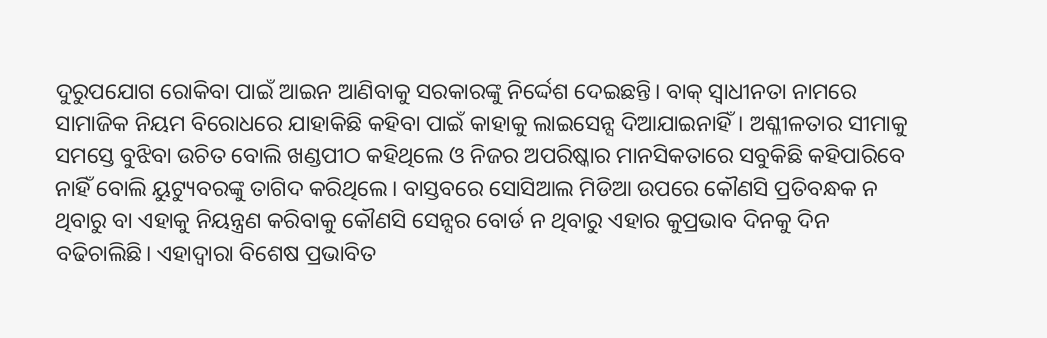ଦୁରୁପଯୋଗ ରୋକିବା ପାଇଁ ଆଇନ ଆଣିବାକୁ ସରକାରଙ୍କୁ ନିର୍ଦ୍ଦେଶ ଦେଇଛନ୍ତି। ବାକ୍ ସ୍ବାଧୀନତା ନାମରେ ସାମାଜିକ ନିୟମ ବିରୋଧରେ ଯାହାକିଛି କହିବା ପାଇଁ କାହାକୁ ଲାଇସେନ୍ସ ଦିଆଯାଇନାହିଁ। ଅଶ୍ଳୀଳତାର ସୀମାକୁ ସମସ୍ତେ ବୁଝିବା ଉଚିତ ବୋଲି ଖଣ୍ଡପୀଠ କହିଥିଲେ ଓ ନିଜର ଅପରିଷ୍କାର ମାନସିକତାରେ ସବୁକିଛି କହିପାରିବେ ନାହିଁ ବୋଲି ୟୁଟ୍ୟୁବରଙ୍କୁ ତାଗିଦ କରିଥିଲେ। ବାସ୍ତବରେ ସୋସିଆଲ ମିଡିଆ ଉପରେ କୌଣସି ପ୍ରତିବନ୍ଧକ ନ ଥିବାରୁ ବା ଏହାକୁ ନିୟନ୍ତ୍ରଣ କରିବାକୁ କୌଣସି ସେନ୍ସର ବୋର୍ଡ ନ ଥିବାରୁ ଏହାର କୁପ୍ରଭାବ ଦିନକୁ ଦିନ ବଢିଚାଲିଛି। ଏହାଦ୍ବାରା ବିଶେଷ ପ୍ରଭାବିତ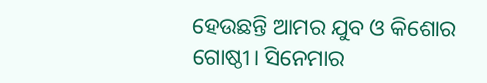ହେଉଛନ୍ତି ଆମର ଯୁବ ଓ କିଶୋର ଗୋଷ୍ଠୀ। ସିନେମାର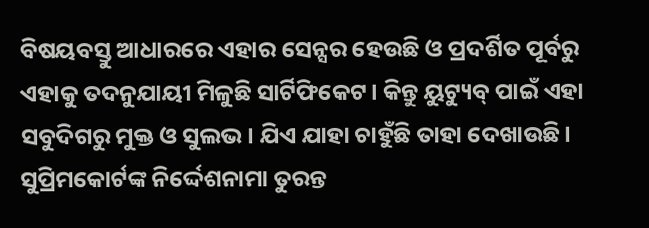ବିଷୟବସ୍ତୁ ଆଧାରରେ ଏହାର ସେନ୍ସର ହେଉଛି ଓ ପ୍ରଦର୍ଶିତ ପୂର୍ବରୁ ଏହାକୁ ତଦନୁଯାୟୀ ମିଳୁଛି ସାର୍ଟିଫିକେଟ। କିନ୍ତୁ ୟୁଟ୍ୟୁବ୍ ପାଇଁ ଏହା ସବୁଦିଗରୁ ମୁକ୍ତ ଓ ସୁଲଭ। ଯିଏ ଯାହା ଚାହୁଁଛି ତାହା ଦେଖାଉଛି। ସୁପ୍ରିମକୋର୍ଟଙ୍କ ନିର୍ଦ୍ଦେଶନାମା ତୁରନ୍ତ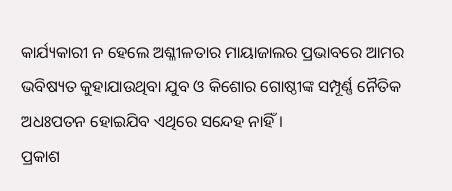କାର୍ଯ୍ୟକାରୀ ନ ହେଲେ ଅଶ୍ଳୀଳତାର ମାୟାଜାଲର ପ୍ରଭାବରେ ଆମର ଭବିଷ୍ୟତ କୁହାଯାଉଥିବା ଯୁବ ଓ କିଶୋର ଗୋଷ୍ଠୀଙ୍କ ସମ୍ପୂର୍ଣ୍ଣ ନୈତିକ ଅଧଃପତନ ହୋଇଯିବ ଏଥିରେ ସନ୍ଦେହ ନାହିଁ।
ପ୍ରକାଶ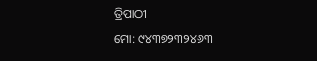ତ୍ରିପାଠୀ
ମୋ: ୯୪୩୭୨୩୨୪୬୩